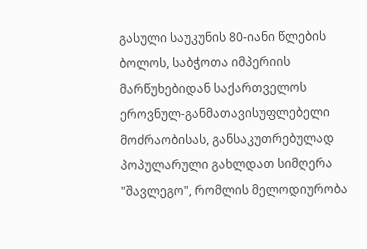გასული საუკუნის 80-იანი წლების ბოლოს, საბჭოთა იმპერიის მარწუხებიდან საქართველოს ეროვნულ-განმათავისუფლებელი მოძრაობისას, განსაკუთრებულად პოპულარული გახლდათ სიმღერა "შავლეგო", რომლის მელოდიურობა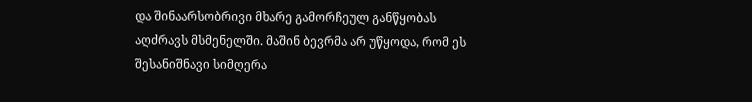და შინაარსობრივი მხარე გამორჩეულ განწყობას აღძრავს მსმენელში. მაშინ ბევრმა არ უწყოდა, რომ ეს შესანიშნავი სიმღერა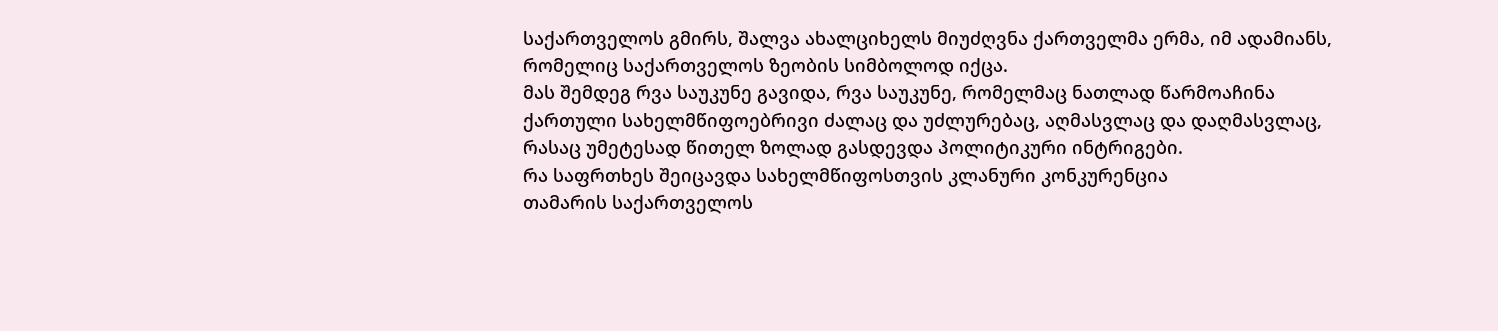საქართველოს გმირს, შალვა ახალციხელს მიუძღვნა ქართველმა ერმა, იმ ადამიანს, რომელიც საქართველოს ზეობის სიმბოლოდ იქცა.
მას შემდეგ რვა საუკუნე გავიდა, რვა საუკუნე, რომელმაც ნათლად წარმოაჩინა ქართული სახელმწიფოებრივი ძალაც და უძლურებაც, აღმასვლაც და დაღმასვლაც, რასაც უმეტესად წითელ ზოლად გასდევდა პოლიტიკური ინტრიგები.
რა საფრთხეს შეიცავდა სახელმწიფოსთვის კლანური კონკურენცია
თამარის საქართველოს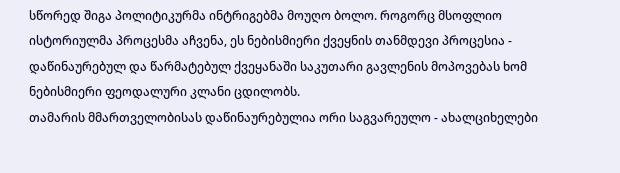სწორედ შიგა პოლიტიკურმა ინტრიგებმა მოუღო ბოლო. როგორც მსოფლიო ისტორიულმა პროცესმა აჩვენა, ეს ნებისმიერი ქვეყნის თანმდევი პროცესია - დაწინაურებულ და წარმატებულ ქვეყანაში საკუთარი გავლენის მოპოვებას ხომ ნებისმიერი ფეოდალური კლანი ცდილობს.
თამარის მმართველობისას დაწინაურებულია ორი საგვარეულო - ახალციხელები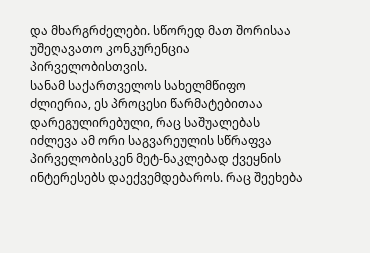და მხარგრძელები. სწორედ მათ შორისაა უშეღავათო კონკურენცია პირველობისთვის.
სანამ საქართველოს სახელმწიფო ძლიერია, ეს პროცესი წარმატებითაა დარეგულირებული, რაც საშუალებას იძლევა ამ ორი საგვარეულის სწრაფვა პირველობისკენ მეტ-ნაკლებად ქვეყნის ინტერესებს დაექვემდებაროს. რაც შეეხება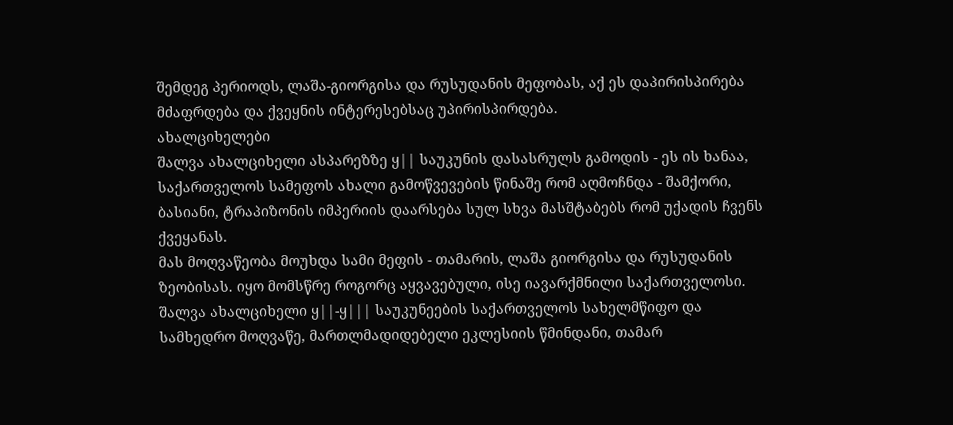შემდეგ პერიოდს, ლაშა-გიორგისა და რუსუდანის მეფობას, აქ ეს დაპირისპირება მძაფრდება და ქვეყნის ინტერესებსაც უპირისპირდება.
ახალციხელები
შალვა ახალციხელი ასპარეზზე ყ|| საუკუნის დასასრულს გამოდის - ეს ის ხანაა, საქართველოს სამეფოს ახალი გამოწვევების წინაშე რომ აღმოჩნდა - შამქორი, ბასიანი, ტრაპიზონის იმპერიის დაარსება სულ სხვა მასშტაბებს რომ უქადის ჩვენს ქვეყანას.
მას მოღვაწეობა მოუხდა სამი მეფის - თამარის, ლაშა გიორგისა და რუსუდანის ზეობისას. იყო მომსწრე როგორც აყვავებული, ისე იავარქმნილი საქართველოსი. შალვა ახალციხელი ყ||-ყ||| საუკუნეების საქართველოს სახელმწიფო და სამხედრო მოღვაწე, მართლმადიდებელი ეკლესიის წმინდანი, თამარ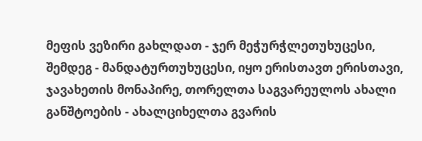მეფის ვეზირი გახლდათ - ჯერ მეჭურჭლეთუხუცესი, შემდეგ - მანდატურთუხუცესი, იყო ერისთავთ ერისთავი, ჯავახეთის მონაპირე, თორელთა საგვარეულოს ახალი განშტოების - ახალციხელთა გვარის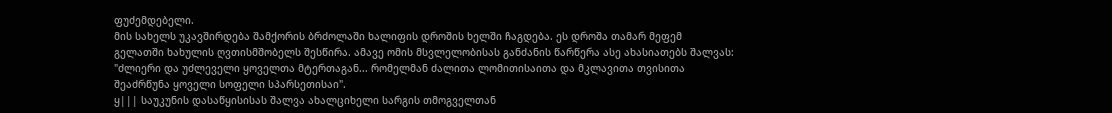ფუძემდებელი.
მის სახელს უკავშირდება შამქორის ბრძოლაში ხალიფის დროშის ხელში ჩაგდება. ეს დროშა თამარ მეფემ გელათში ხახულის ღვთისმშობელს შესწირა. ამავე ომის მსვლელობისას განძანის წარწერა ასე ახასიათებს შალვას: "ძლიერი და უძლეველი ყოველთა მტერთაგან... რომელმან ძალითა ლომითისაითა და მკლავითა თვისითა შეაძრწუნა ყოველი სოფელი სპარსეთისაი".
ყ||| საუკუნის დასაწყისისას შალვა ახალციხელი სარგის თმოგველთან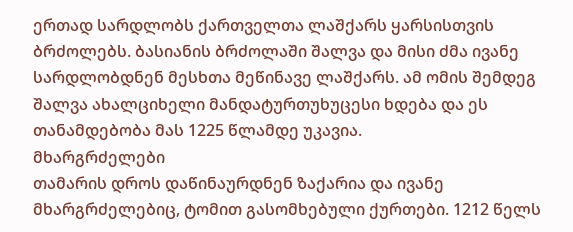ერთად სარდლობს ქართველთა ლაშქარს ყარსისთვის ბრძოლებს. ბასიანის ბრძოლაში შალვა და მისი ძმა ივანე სარდლობდნენ მესხთა მეწინავე ლაშქარს. ამ ომის შემდეგ შალვა ახალციხელი მანდატურთუხუცესი ხდება და ეს თანამდებობა მას 1225 წლამდე უკავია.
მხარგრძელები
თამარის დროს დაწინაურდნენ ზაქარია და ივანე მხარგრძელებიც, ტომით გასომხებული ქურთები. 1212 წელს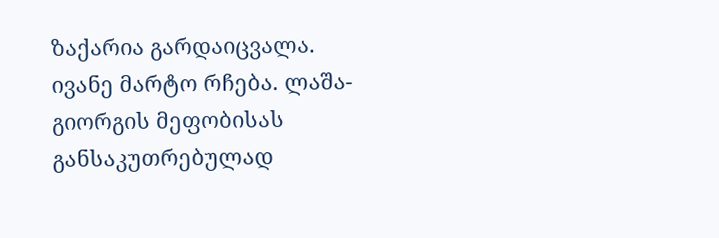ზაქარია გარდაიცვალა. ივანე მარტო რჩება. ლაშა-გიორგის მეფობისას განსაკუთრებულად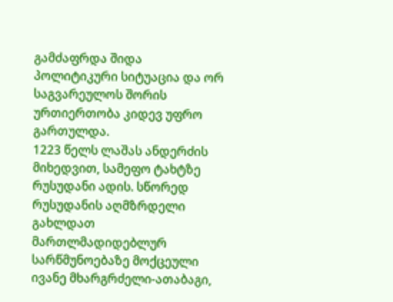გამძაფრდა შიდა პოლიტიკური სიტუაცია და ორ საგვარეულოს შორის ურთიერთობა კიდევ უფრო გართულდა.
1223 წელს ლაშას ანდერძის მიხედვით, სამეფო ტახტზე რუსუდანი ადის. სწორედ რუსუდანის აღმზრდელი გახლდათ მართლმადიდებლურ სარწმუნოებაზე მოქცეული ივანე მხარგრძელი-ათაბაგი,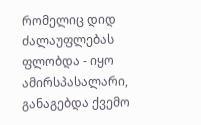რომელიც დიდ ძალაუფლებას ფლობდა - იყო ამირსპასალარი, განაგებდა ქვემო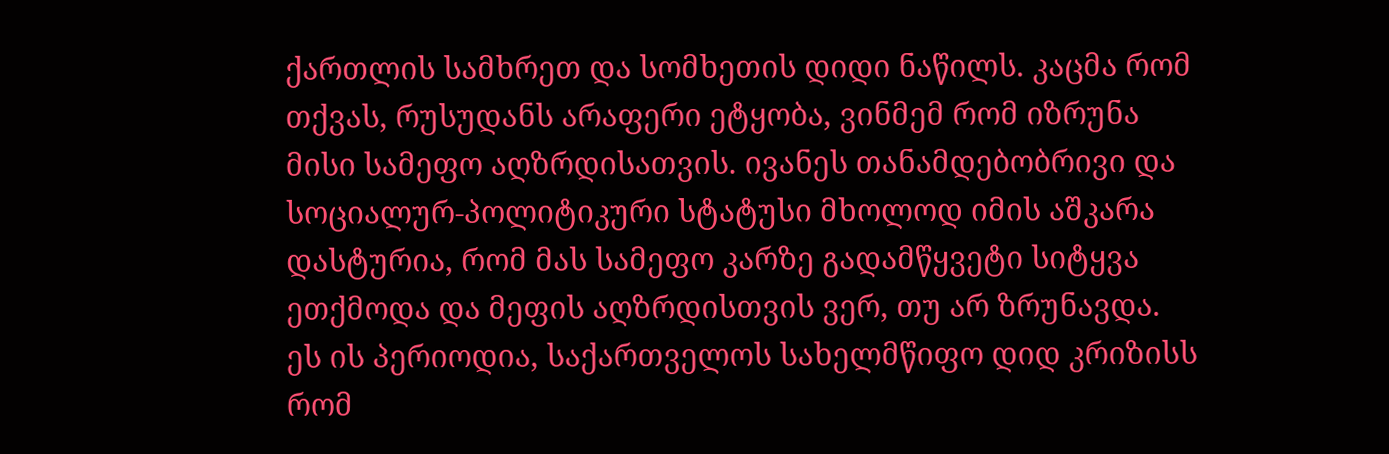ქართლის სამხრეთ და სომხეთის დიდი ნაწილს. კაცმა რომ თქვას, რუსუდანს არაფერი ეტყობა, ვინმემ რომ იზრუნა მისი სამეფო აღზრდისათვის. ივანეს თანამდებობრივი და სოციალურ-პოლიტიკური სტატუსი მხოლოდ იმის აშკარა დასტურია, რომ მას სამეფო კარზე გადამწყვეტი სიტყვა ეთქმოდა და მეფის აღზრდისთვის ვერ, თუ არ ზრუნავდა.
ეს ის პერიოდია, საქართველოს სახელმწიფო დიდ კრიზისს რომ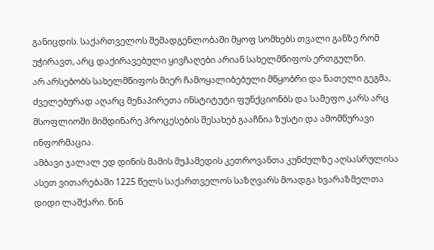განიცდის. საქართველოს შემადგენლობაში მყოფ სომხებს თვალი განზე რომ უჭირავთ, არც დაქირავებული ყივჩაღები არიან სახელმწიფოს ერთგულნი.
არ არსებობს სახელმწიფოს მიერ ჩამოყალიბებული მწყობრი და ნათელი გეგმა, ძველებურად აღარც მენაპირეთა ინსტიტუტი ფუნქციონბს და სამეფო კარს არც მსოფლიოში მიმდინარე პროცესების შესახებ გააჩნია ზუსტი და ამომწურავი ინფორმაცია.
ამბავი ჯალალ ედ დინის მამის მუჰამედის კეთროვანთა კუნძულზე აღსასრულისა
ასეთ ვითარებაში 1225 წელს საქართველოს საზღვარს მოადგა ხვარაზმელთა დიდი ლაშქარი. წინ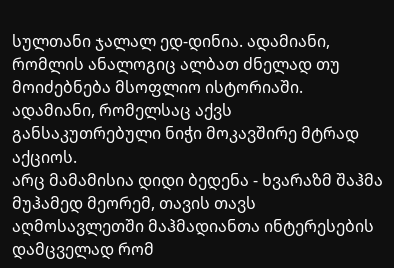სულთანი ჯალალ ედ-დინია. ადამიანი, რომლის ანალოგიც ალბათ ძნელად თუ მოიძებნება მსოფლიო ისტორიაში. ადამიანი, რომელსაც აქვს განსაკუთრებული ნიჭი მოკავშირე მტრად აქციოს.
არც მამამისია დიდი ბედენა - ხვარაზმ შაჰმა მუჰამედ მეორემ, თავის თავს აღმოსავლეთში მაჰმადიანთა ინტერესების დამცველად რომ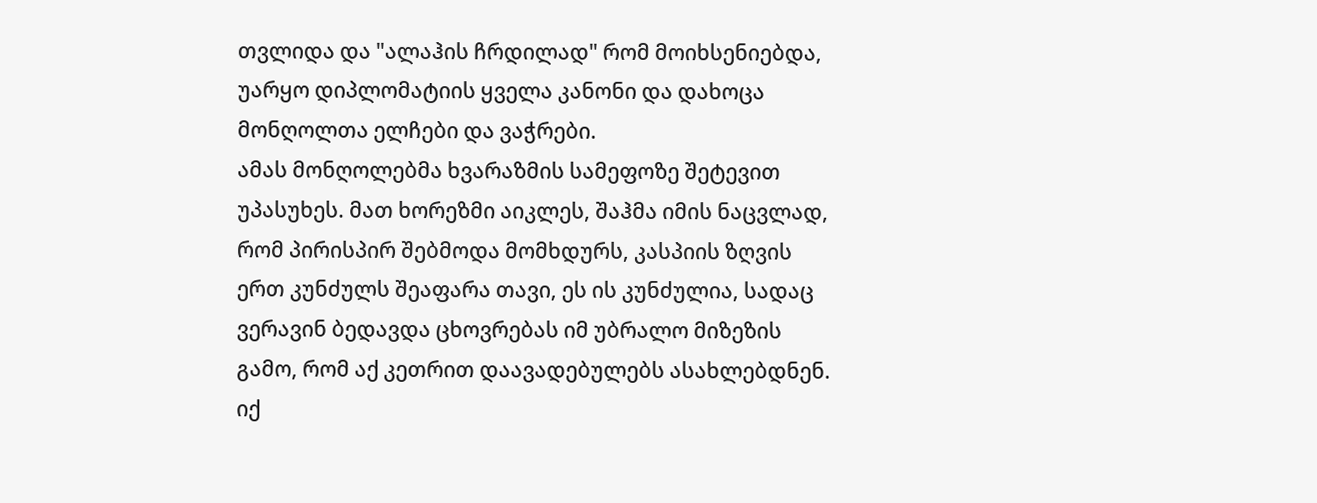თვლიდა და "ალაჰის ჩრდილად" რომ მოიხსენიებდა, უარყო დიპლომატიის ყველა კანონი და დახოცა მონღოლთა ელჩები და ვაჭრები.
ამას მონღოლებმა ხვარაზმის სამეფოზე შეტევით უპასუხეს. მათ ხორეზმი აიკლეს, შაჰმა იმის ნაცვლად, რომ პირისპირ შებმოდა მომხდურს, კასპიის ზღვის ერთ კუნძულს შეაფარა თავი, ეს ის კუნძულია, სადაც ვერავინ ბედავდა ცხოვრებას იმ უბრალო მიზეზის გამო, რომ აქ კეთრით დაავადებულებს ასახლებდნენ. იქ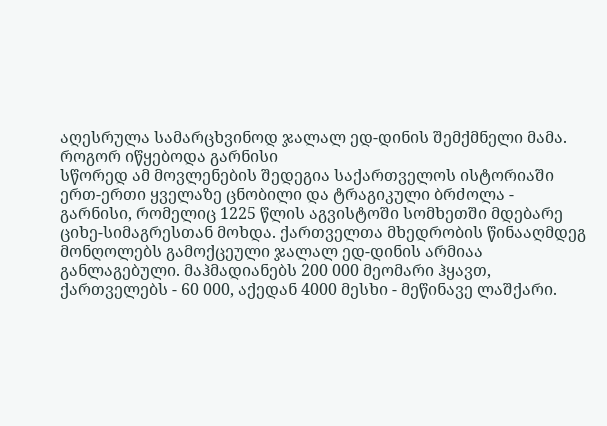აღესრულა სამარცხვინოდ ჯალალ ედ-დინის შემქმნელი მამა.
როგორ იწყებოდა გარნისი
სწორედ ამ მოვლენების შედეგია საქართველოს ისტორიაში ერთ-ერთი ყველაზე ცნობილი და ტრაგიკული ბრძოლა - გარნისი, რომელიც 1225 წლის აგვისტოში სომხეთში მდებარე ციხე-სიმაგრესთან მოხდა. ქართველთა მხედრობის წინააღმდეგ მონღოლებს გამოქცეული ჯალალ ედ-დინის არმიაა განლაგებული. მაჰმადიანებს 200 000 მეომარი ჰყავთ, ქართველებს - 60 000, აქედან 4000 მესხი - მეწინავე ლაშქარი.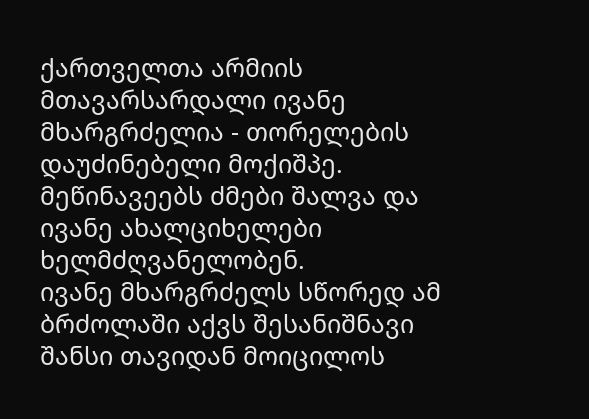ქართველთა არმიის მთავარსარდალი ივანე მხარგრძელია - თორელების დაუძინებელი მოქიშპე. მეწინავეებს ძმები შალვა და ივანე ახალციხელები ხელმძღვანელობენ.
ივანე მხარგრძელს სწორედ ამ ბრძოლაში აქვს შესანიშნავი შანსი თავიდან მოიცილოს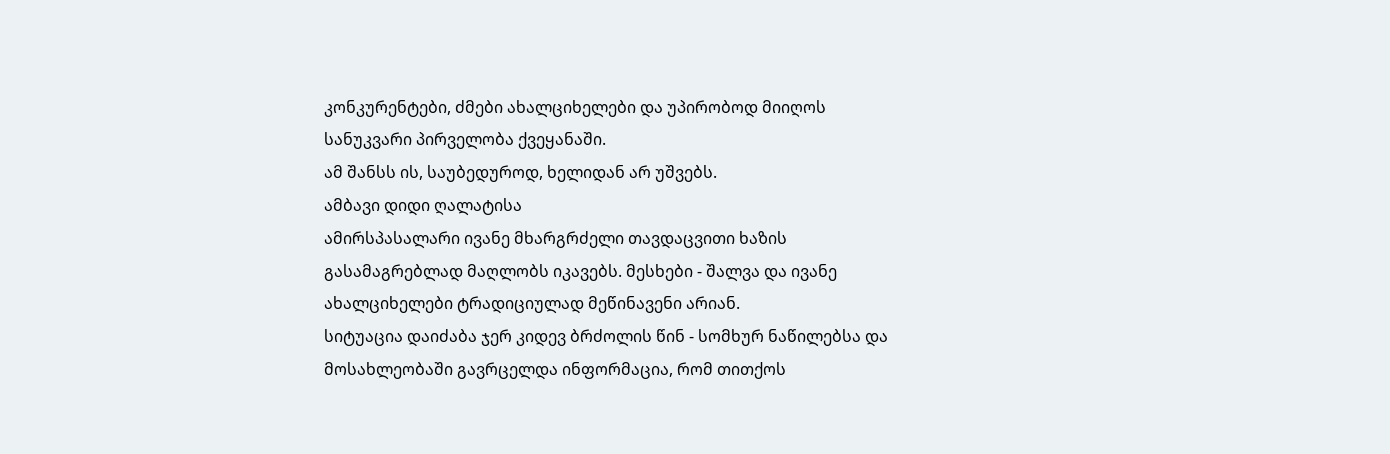კონკურენტები, ძმები ახალციხელები და უპირობოდ მიიღოს სანუკვარი პირველობა ქვეყანაში.
ამ შანსს ის, საუბედუროდ, ხელიდან არ უშვებს.
ამბავი დიდი ღალატისა
ამირსპასალარი ივანე მხარგრძელი თავდაცვითი ხაზის გასამაგრებლად მაღლობს იკავებს. მესხები - შალვა და ივანე ახალციხელები ტრადიციულად მეწინავენი არიან.
სიტუაცია დაიძაბა ჯერ კიდევ ბრძოლის წინ - სომხურ ნაწილებსა და მოსახლეობაში გავრცელდა ინფორმაცია, რომ თითქოს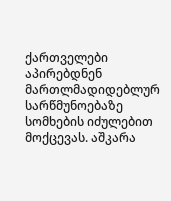ქართველები აპირებდნენ მართლმადიდებლურ სარწმუნოებაზე სომხების იძულებით მოქცევას. აშკარა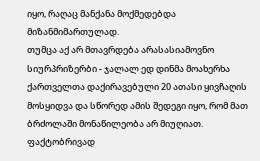იყო, რაღაც მანქანა მოქმედებდა მიზანმიმართულად.
თუმცა აქ არ მთავრდება არასასიამოვნო სიურპრიზერბი - ჯალალ ედ დინმა მოახერხა ქართველთა დაქირავებული 20 ათასი ყივჩაღის მოსყიდვა და სწორედ ამის შედეგი იყო, რომ მათ ბრძოლაში მონაწილეობა არ მიუღიათ. ფაქტობრივად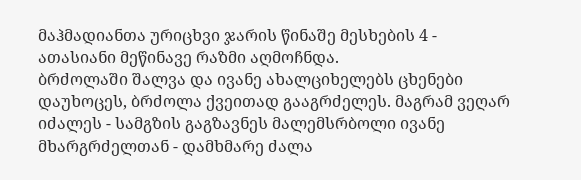მაჰმადიანთა ურიცხვი ჯარის წინაშე მესხების 4 - ათასიანი მეწინავე რაზმი აღმოჩნდა.
ბრძოლაში შალვა და ივანე ახალციხელებს ცხენები დაუხოცეს, ბრძოლა ქვეითად გააგრძელეს. მაგრამ ვეღარ იძალეს - სამგზის გაგზავნეს მალემსრბოლი ივანე მხარგრძელთან - დამხმარე ძალა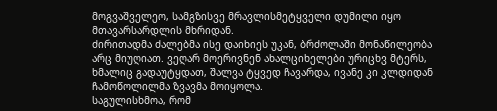მოგვაშველეო, სამგზისვე მრავლისმეტყველი დუმილი იყო მთავარსარდლის მხრიდან.
ძირითადმა ძალებმა ისე დაიხიეს უკან, ბრძოლაში მონაწილეობა არც მიუღიათ. ვეღარ მოერივნენ ახალციხელები ურიცხვ მტერს, ხმალიც გადაუტყდათ, შალვა ტყვედ ჩავარდა, ივანე კი კლდიდან ჩამოწოლილმა ზვავმა მოიყოლა.
საგულისხმოა, რომ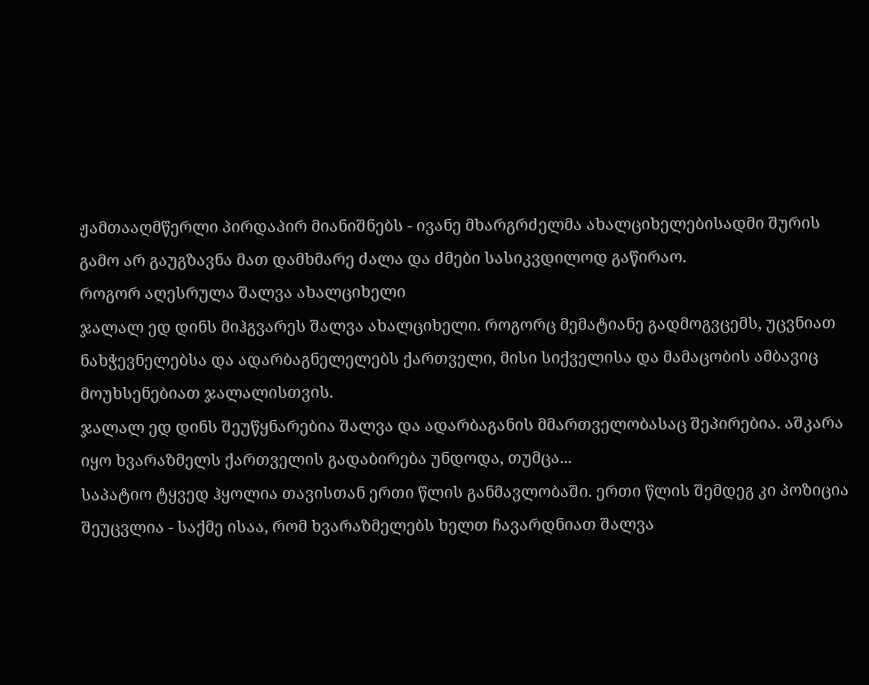ჟამთააღმწერლი პირდაპირ მიანიშნებს - ივანე მხარგრძელმა ახალციხელებისადმი შურის გამო არ გაუგზავნა მათ დამხმარე ძალა და ძმები სასიკვდილოდ გაწირაო.
როგორ აღესრულა შალვა ახალციხელი
ჯალალ ედ დინს მიჰგვარეს შალვა ახალციხელი. როგორც მემატიანე გადმოგვცემს, უცვნიათ ნახჭევნელებსა და ადარბაგნელელებს ქართველი, მისი სიქველისა და მამაცობის ამბავიც მოუხსენებიათ ჯალალისთვის.
ჯალალ ედ დინს შეუწყნარებია შალვა და ადარბაგანის მმართველობასაც შეპირებია. აშკარა იყო ხვარაზმელს ქართველის გადაბირება უნდოდა, თუმცა...
საპატიო ტყვედ ჰყოლია თავისთან ერთი წლის განმავლობაში. ერთი წლის შემდეგ კი პოზიცია შეუცვლია - საქმე ისაა, რომ ხვარაზმელებს ხელთ ჩავარდნიათ შალვა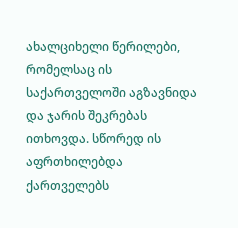ახალციხელი წერილები, რომელსაც ის საქართველოში აგზავნიდა და ჯარის შეკრებას ითხოვდა. სწორედ ის აფრთხილებდა ქართველებს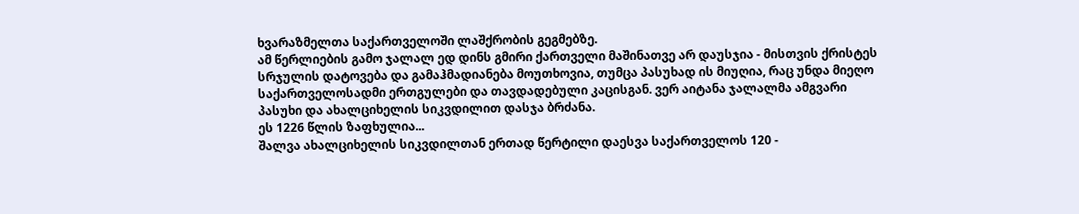ხვარაზმელთა საქართველოში ლაშქრობის გეგმებზე.
ამ წერლიების გამო ჯალალ ედ დინს გმირი ქართველი მაშინათვე არ დაუსჯია - მისთვის ქრისტეს სრჯულის დატოვება და გამაჰმადიანება მოუთხოვია, თუმცა პასუხად ის მიუღია, რაც უნდა მიეღო საქართველოსადმი ერთგულები და თავდადებული კაცისგან. ვერ აიტანა ჯალალმა ამგვარი პასუხი და ახალციხელის სიკვდილით დასჯა ბრძანა.
ეს 1226 წლის ზაფხულია...
შალვა ახალციხელის სიკვდილთან ერთად წერტილი დაესვა საქართველოს 120 -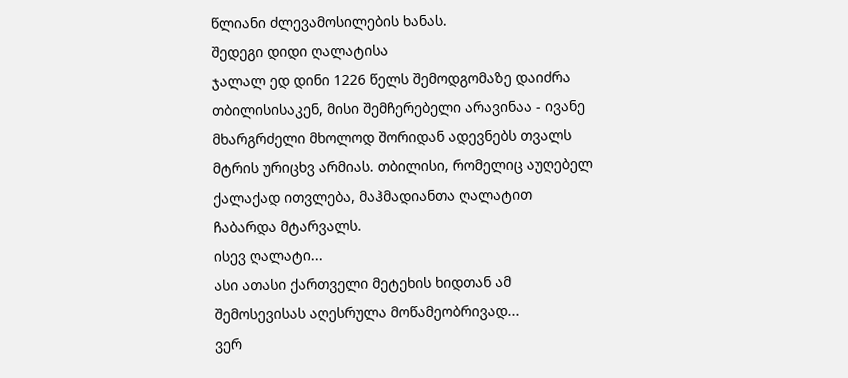წლიანი ძლევამოსილების ხანას.
შედეგი დიდი ღალატისა
ჯალალ ედ დინი 1226 წელს შემოდგომაზე დაიძრა თბილისისაკენ, მისი შემჩერებელი არავინაა - ივანე მხარგრძელი მხოლოდ შორიდან ადევნებს თვალს მტრის ურიცხვ არმიას. თბილისი, რომელიც აუღებელ ქალაქად ითვლება, მაჰმადიანთა ღალატით ჩაბარდა მტარვალს.
ისევ ღალატი...
ასი ათასი ქართველი მეტეხის ხიდთან ამ შემოსევისას აღესრულა მოწამეობრივად...
ვერ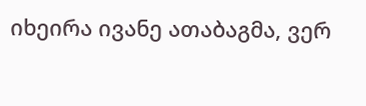იხეირა ივანე ათაბაგმა, ვერ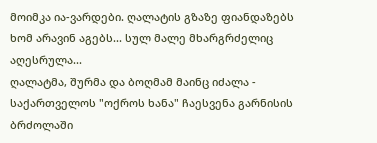მოიმკა ია-ვარდები. ღალატის გზაზე ფიანდაზებს ხომ არავინ აგებს... სულ მალე მხარგრძელიც აღესრულა...
ღალატმა, შურმა და ბოღმამ მაინც იძალა - საქართველოს "ოქროს ხანა" ჩაესვენა გარნისის ბრძოლაში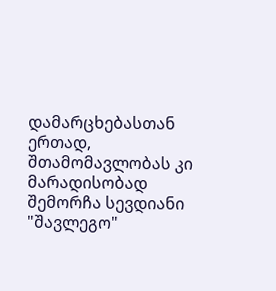დამარცხებასთან ერთად, შთამომავლობას კი მარადისობად შემორჩა სევდიანი "შავლეგო"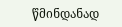წმინდანად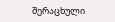შერაცხული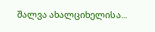შალვა ახალციხელისა...